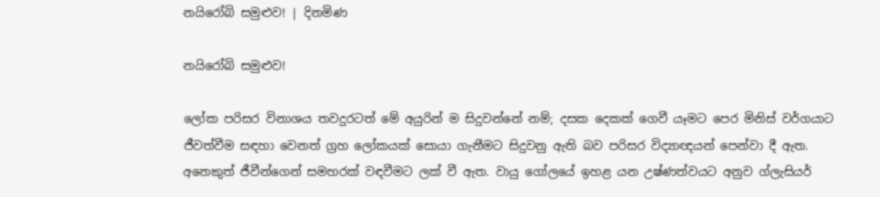නයිරෝබි සමුළුව! | දිනමිණ

නයිරෝබි සමුළුව!

ලෝක පරිසර විනාශය තවදුරටත් මේ අයුරින් ම සිදුවන්නේ නම්; දසක දෙකක් ගෙවී යෑමට පෙර මිනිස් වර්ගයාට ජීවත්වීම සඳහා වෙනත් ග්‍රහ ලෝකයක් සොයා ගැනීමට සිදුවනු ඇති බව පරිසර විද්‍යාඥයන් පෙන්වා දී ඇත. අනෙකුත් ජීවීන්ගෙන් සමහරක් වඳවීමට ලක් වී ඇත. වායු ගෝලයේ ‍ඉහළ යන උෂ්ණත්වයට අනුව ග්ලැසියර්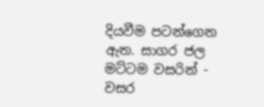දියවීම පටන්ගෙන ඇත. සාගර ජල මට්ටම වසරින් - වසර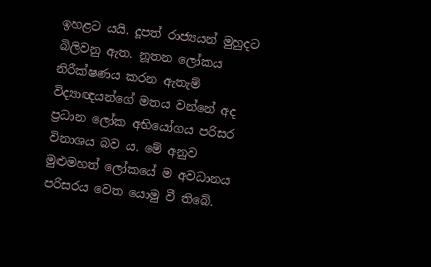ඉහළට යයි. දූපත් රාජ්‍යයන් මුහුදට බිලිවනු ඇත. නූතන ලෝකය නිරීක්ෂණය කරන ඇතැම් විද්‍යාඥයන්ගේ මතය වන්නේ අද ප්‍රධාන ලෝක අභියෝගය පරිසර විනාශය බව ය. මේ අනුව මුළුමහත් ලෝකයේ ම අවධානය පරිසරය වෙත යොමු වී තිබේ.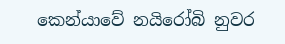කෙන්යාවේ නයිරෝබි නුවර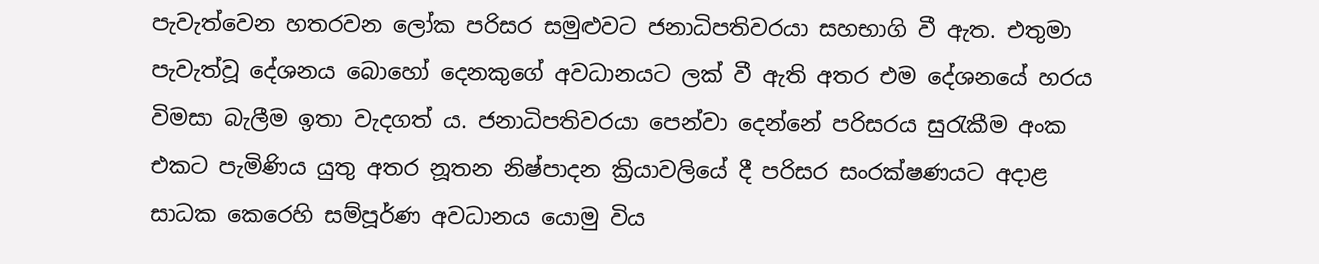පැවැත්වෙන හතරවන ලෝක පරිසර සමුළුවට ජනාධිපතිවරයා සහභාගි වී ඇත. එතුමා පැවැත්වූ දේශනය බොහෝ දෙනකුගේ අවධානයට ලක් වී ඇති අතර එම දේශනයේ හරය විමසා බැලීම ඉතා වැදගත් ය. ජනාධිපතිවරයා පෙන්වා දෙන්නේ පරිසරය සුරැකීම අංක එකට පැමිණිය යුතු අතර නූතන නිෂ්පාදන ක්‍රියාවලියේ දී පරිසර සංරක්ෂණයට අදාළ සාධක කෙරෙහි සම්පූර්ණ අවධානය යොමු විය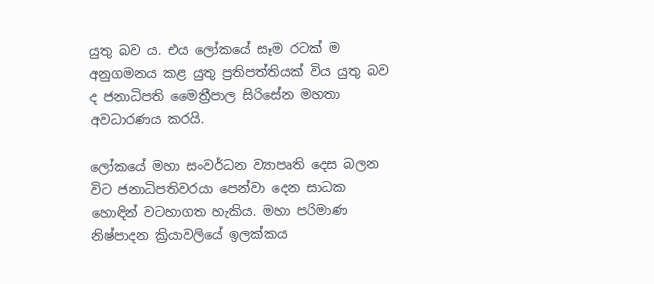යුතු බව ය. එය ලෝකයේ සෑම රටක් ම අනුගමනය කළ යුතු ප්‍රතිපත්තියක් විය යුතු බව ද ජනාධිපති මෛත්‍රීපාල සිරිසේන මහතා අවධාරණය කරයි.

ලෝකයේ මහා සංවර්ධන ව්‍යාපෘති දෙස බලන විට ජනාධිපතිවරයා පෙන්වා දෙන සාධක හොඳින් වටහාගත හැකිය. මහා පරිමාණ නිෂ්පාදන ක්‍රියාවලියේ ඉලක්කය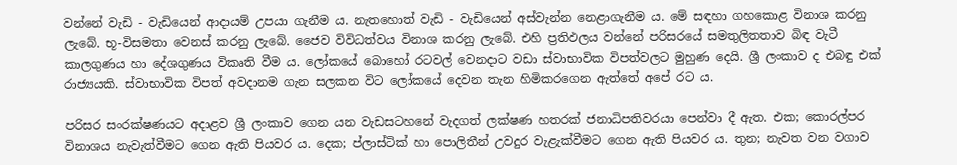වන්නේ වැඩි - වැඩියෙන් ආදායම් උපයා ගැනීම ය. නැතහොත් වැඩි - වැඩියෙන් අස්වැන්න නෙළාගැනීම ය. මේ සඳහා ගහකොළ විනාශ කරනු ලැබේ. භූ-විසමතා වෙනස් කරනු ලැබේ. ජෛව විවිධත්වය විනාශ කරනු ලැබේ. එහි ප්‍රතිඵලය වන්නේ පරිසරයේ සමතුලිතතාව බිඳ වැටී කාලගුණය හා දේශගුණය විකෘති වීම ය. ලෝකයේ බොහෝ රටවල් වෙනදාට වඩා ස්වාභාවික විපත්වලට මුහුණ දෙයි. ශ්‍රී ලංකාව ද එබඳු එක් රාජ්‍යයකි. ස්වාභාවික විපත් අවදානම ගැන සලකන විට ලෝකයේ දෙවන තැන හිමිකරගෙන ඇත්තේ අපේ රට ය.

පරිසර සංරක්ෂණයට අදාළව ශ්‍රී ලංකාව ගෙන යන වැඩසටහනේ වැදගත් ලක්ෂණ හතරක් ජනාධිපතිවරයා පෙන්වා දී ඇත. එක; කොරල්පර විනාශය නැවැත්වීමට ගෙන ඇති පියවර ය. දෙක; ප්ලාස්ටික් හා පොලිතීන් උවදුර වැළැක්වීමට ගෙන ඇති පියවර ය. තුන; නැවත වන වගාව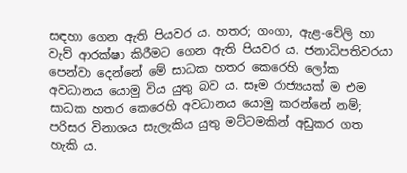සඳහා ගෙන ඇති පියවර ය. හතර; ගංගා, ඇළ-වේලි හා වැව් ආරක්ෂා කිරීමට ගෙන ඇති පියවර ය. ජනාධිපතිවරයා පෙන්වා දෙන්නේ මේ සාධක හතර කෙරෙහි ලෝක අවධානය යොමු විය යුතු බව ය. සෑම රාජ්‍යයක් ම එම සාධක හතර කෙරෙහි අවධානය යොමු කරන්නේ නම්; පරිසර විනාශය සැලැකිය යුතු මට්ටමකින් අඩුකර ගත හැකි ය.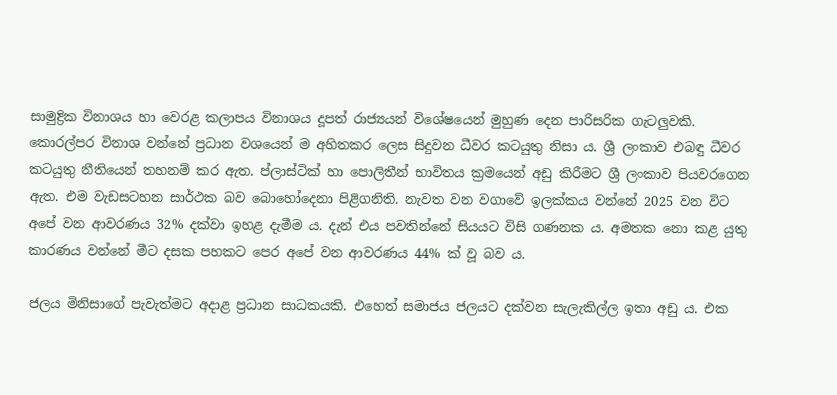සාමුද්‍රික විනාශය හා වෙරළ කලාපය විනාශය දූපත් රාජ්‍යයන් විශේෂයෙන් මුහුණ දෙන පාරිසරික ගැටලුවකි. කොරල්පර විනාශ වන්නේ ප්‍රධාන වශයෙන් ම අහිතකර ලෙස සිදුවන ධීවර කටයුතු නිසා ය. ශ්‍රී ලංකාව එබඳු ධීවර කටයුතු නීතියෙන් තහනම් කර ඇත. ප්ලාස්ටික් හා පොලිතීන් භාවිතය ක්‍රමයෙන් අඩු කිරීමට ශ්‍රී ලංකාව පියවරගෙන ඇත. එම වැඩසටහන සාර්ථක බව බොහෝදෙනා පිළිගනිති. නැවත වන වගාවේ ඉලක්කය වන්නේ 2025 වන විට අපේ වන ආවරණය 32% දක්වා ඉහළ දැමීම ය. දැන් එය පවතින්නේ සියයට විසි ගණනක ය. අමතක නො කළ යුතු කාරණය වන්නේ මීට දසක පහකට පෙර අපේ වන ආවරණය 44% ක් වූ බව ය.

ජලය මිනිසාගේ පැවැත්මට අදාළ ප්‍රධාන සාධකයකි. එහෙත් සමාජය ජලයට දක්වන සැලැකිල්ල ඉතා අඩු ය. එක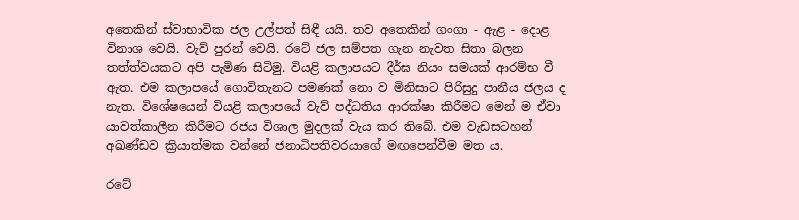අතෙකින් ස්වාභාවික ජල උල්පත් සිඳී යයි. තව අතෙකින් ගංගා - ඇළ - දොළ විනාශ වෙයි. වැව් පුරන් වෙයි. රටේ ජල සම්පත ගැන නැවත සිතා බලන තත්ත්වයකට අපි පැමිණ සිටිමු. වියළි කලාපයට දීර්ඝ නියං සමයක් ආරම්භ වී ඇත. එම කලාපයේ ගොවිතැනට පමණක් නො ව මිනිසාට පිරිසුදු පානීය ජලය ද නැත. විශේෂයෙන් වියළි කලාපයේ වැව් පද්ධතිය ආරක්ෂා කිරීමට මෙන් ම ඒවා යාවත්කාලීන කිරීමට රජය විශාල මුදලක් වැය කර තිබේ. එම වැඩසටහන් අඛණ්ඩව ක්‍රියාත්මක වන්නේ ජනාධිපතිවරයාගේ මඟපෙන්වීම මත ය.

රටේ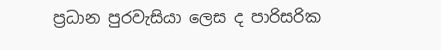ප්‍රධාන පුරවැසියා ලෙස ද පාරිසරික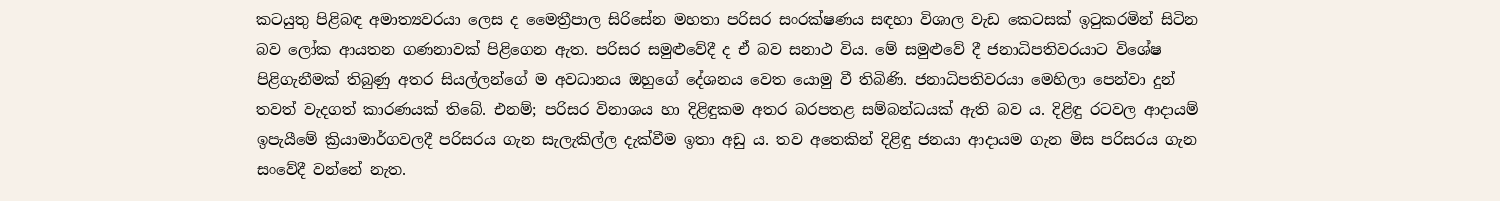කටයුතු පිළිබඳ අමාත්‍යවරයා ලෙස ද මෛත්‍රීපාල සිරිසේන මහතා පරිසර සංරක්ෂණය සඳහා විශාල වැඩ කෙටසක් ඉටුකරමින් සිටින බව ලෝක ආයතන ගණනාවක් පිළිගෙන ඇත. පරිසර සමුළුවේදී ද ඒ බව සනාථ විය. මේ සමුළුවේ දී ජනාධිපතිවරයාට විශේෂ පිළිගැනීමක් තිබුණු අතර සියල්ලන්ගේ ම අවධානය ඔහුගේ දේශනය වෙත යොමු වී තිබිණි. ජනාධිපතිවරයා මෙහිලා පෙන්වා දුන් තවත් වැදගත් කාරණයක් තිබේ. එනම්; පරිසර විනාශය හා දිළිඳුකම අතර බරපතළ සම්බන්ධයක් ඇති බව ය. දිළිඳු රටවල ආදායම් ඉපැයීමේ ක්‍රියාමාර්ගවලදී පරිසරය ගැන සැලැකිල්ල දැක්වීම ඉතා අඩු ය. තව අතෙකින් දිළිඳු ජනයා ආදායම ගැන මිස පරිසරය ගැන සංවේදී වන්නේ නැත.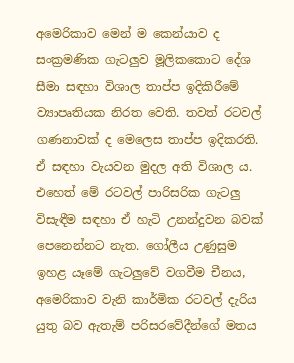අමෙරිකාව මෙන් ම කෙන්යාව ද සංක්‍රමණික ගැටලුව මූලිකකොට දේශ සීමා සඳහා විශාල තාප්ප ඉදිකිරීමේ ව්‍යාපෘතියක නිරත වෙති. තවත් රටවල් ගණනාවක් ද මෙලෙස තාප්ප ඉදිකරති. ඒ සඳහා වැයවන මුදල අති විශාල ය. එහෙත් මේ රටවල් පාරිසරික ගැටලු විසැඳීම සඳහා ඒ හැටි උනන්දුවන බවක් පෙනෙන්නට නැත. ගෝලීය උණුසුම ඉහළ යෑමේ ගැටලුවේ වගවීම චීනය, අමෙරිකාව වැනි කාර්මික රටවල් දැරිය යුතු බව ඇතැම් පරිසරවේදීන්ගේ මතය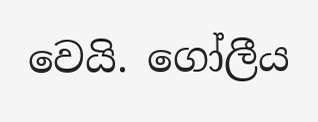වෙයි. ගෝලීය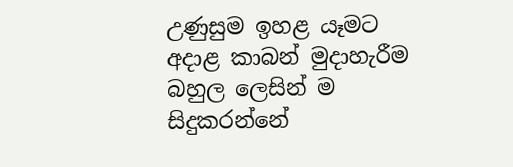උණුසුම ඉහළ යෑමට අදාළ කාබන් මුදාහැරීම බහුල ලෙසින් ම සිදුකරන්නේ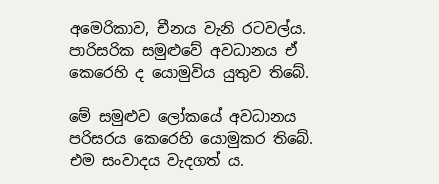අමෙරිකාව, චීනය වැනි රටවල්ය. පාරිසරික සමුළුවේ අවධානය ඒ කෙරෙහි ද යොමුවිය යුතුව තිබේ.

මේ සමුළුව ලෝකයේ අවධානය පරිසරය කෙරෙහි යොමුකර තිබේ. එම සංවාදය වැදගත් ය.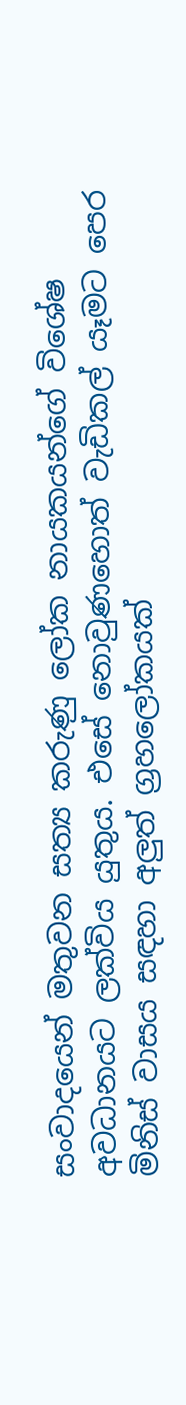සංවාදයෙන් මතුවන සත්‍ය කරුණු ලෝක නායකයන්ගේ විශේෂ අවධානයට ලක්විය යුතුය. එසේ නොවුණහොත් වැඩිකල් යෑමට පෙර මිනිස් වාසය සඳහා අලුත් ග්‍රහලෝකයක්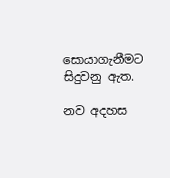සොයාගැනීමට සිදුවනු ඇත.

නව අදහස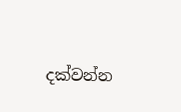දක්වන්න